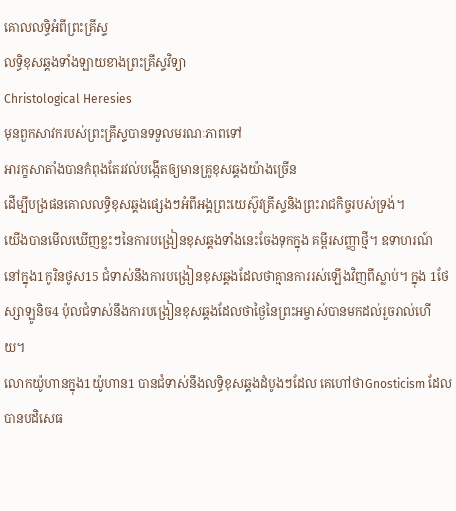គោលលទ្ធិអំពីព្រះគ្រីស្ទ
លទ្ធិខុសឆ្គងទាំងឡាយខាងព្រះគ្រីស្ទវិទ្យា
Christological Heresies
មុនពួកសាវករបស់ព្រះគ្រីស្ទបានទទួលមរណៈភាពទៅ
អារក្ខសាតាំងបានកំពុងតែរវល់បង្កើតឲ្យមានគ្រូខុសឆ្គងយ៉ាងច្រើន
ដើម្បីបង្រផនគោលលទ្ធិខុសឆ្គងផ្សេងៗអំពីអង្គព្រះយេស៊ូវគ្រីស្ទនិងព្រះរាជកិច្ចរបស់ទ្រង់។
យើងបានមើលឃើញខ្លះៗនៃការបង្រៀនខុសឆ្គងទាំងនេះចែងទុកក្នុង គម្ពីរសញ្ញាថ្មី។ ឧទាហរណ៍
នៅក្នុង1កូរិនថូស15 ជំទាស់នឹងការបង្រៀនខុសឆ្គងដែលថាគ្មានការរស់ឡើងវិញពីស្លាប់។ ក្នុង 1ថែស្សាឡូនិច4 ប៉ុលជំទាស់នឹងការបង្រៀនខុសឆ្គងដែលថាថ្ងៃនៃព្រះអម្ចាស់បានមកដល់រួចរាល់ហើយ។
លោកយ៉ូហានក្នុង1យ៉ូហាន1 បានជំទាស់នឹងលទ្ធិខុសឆ្គងដំបូងៗដែល គេហៅថាGnosticism ដែលបានបដិសេធ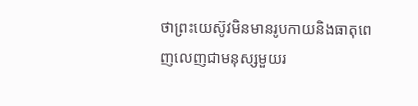ថាព្រះយេស៊ូវមិនមានរូបកាយនិងធាតុពេញលេញជាមនុស្សមួយរ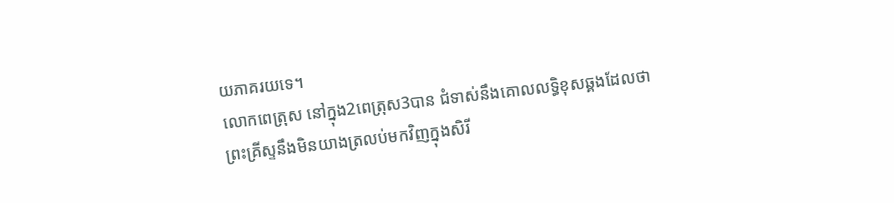យភាគរយទេ។
លោកពេត្រុស នៅក្នុង2ពេត្រុស3បាន ជំទាស់នឹងគោលលទ្ធិខុសឆ្គងដែលថា
ព្រះគ្រីស្ទនឹងមិនយាងត្រលប់មកវិញក្នុងសិរី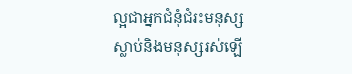ល្អជាអ្នកជំនុំជំរះមនុស្ស
ស្លាប់និងមនុស្សរស់ឡើ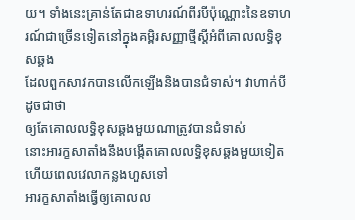យ។ ទាំងនេះគ្រាន់តែជាឧទាហរណ៍ពីរបីប៉ុណ្ណោះនៃឧទាហរណ៍ជាច្រើនទៀតនៅក្នុងគម្ពិរសញ្ញាថ្មីស្តីអំពីគោលលទ្ធិខុសឆ្គង
ដែលពួកសាវកបានលើកឡើងនិងបានជំទាស់។ វាហាក់បីដូចជាថា
ឲ្យតែគោលលទ្ធិខុសឆ្គងមួយណាត្រូវបានជំទាស់
នោះអារក្ខសាតាំងនឹងបង្កើតគោលលទ្ធិខុសឆ្គងមួយទៀត ហើយពេលវេលាកន្លងហួសទៅ
អារក្ខសាតាំងធ្វើឲ្យគោលល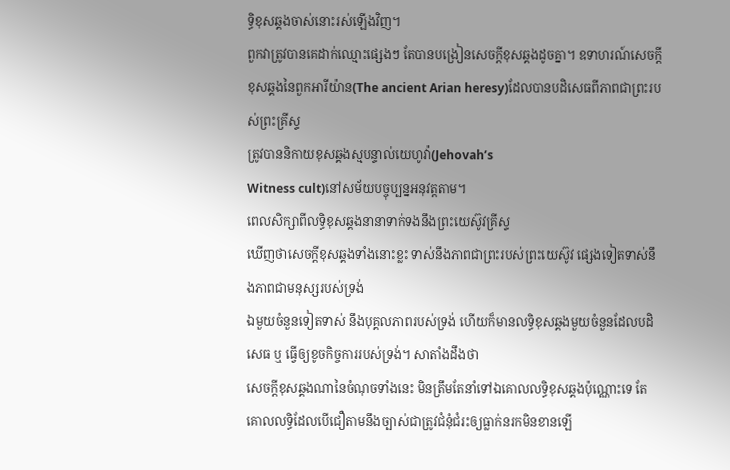ទ្ធិខុសឆ្គងចាស់នោះរស់ឡើងវិញ។
ពួកវាត្រូវបានគេដាក់ឈ្មោះផ្សេងៗ តែបានបង្រៀនសេចក្តីខុសឆ្គងដូចគ្នា។ ឧទាហរណ៍សេចក្តីខុសឆ្គងនៃពួកអារីយ៉ាន(The ancient Arian heresy)ដែលបានបដិសេធពីភាពជាព្រះរបស់ព្រះគ្រីស្ទ
ត្រូវបាននិកាយខុសឆ្គងស្មបន្ទាល់យេហូវ៉ា(Jehovah’s
Witness cult)នៅសម័យបច្ចុប្បន្នអនុវត្តតាម។
ពេលសិក្សាពីលទ្ធិខុសឆ្គងនានាទាក់ទងនឹងព្រះយេស៊ូវគ្រីស្ទ
ឃើញថាសេចក្តីខុសឆ្គងទាំងនោះខ្លះ ទាស់នឹងភាពជាព្រះរបស់ព្រះយេស៊ូវ ផ្សេងទៀតទាស់នឹងភាពជាមនុស្សរបស់ទ្រង់
ឯមួយចំនួនទៀតទាស់ នឹងបុគ្គលភាពរបស់ទ្រង់ ហើយក៏មានលទ្ធិខុសឆ្គងមួយចំនួនដែលបដិសេធ ឬ ធ្វើឲ្យខូចកិច្ចការរបស់ទ្រង់។ សាតាំងដឹងថា
សេចក្តីខុសឆ្គងណានៃចំណុចទាំងនេះ មិនត្រឹមតែនាំទៅឯគោលលទ្ធិខុសឆ្គងប៉ុណ្ណោះទេ តែ
គោលលទ្ធិដែលបើជឿតាមនឹងច្បាស់ជាត្រូវជំនុំជំរះឲ្យធ្លាក់នរកមិនខានឡើ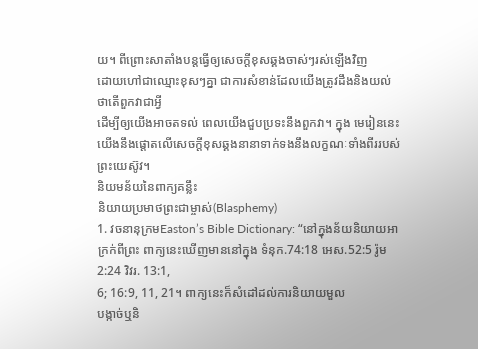យ។ ពីព្រោះសាតាំងបន្តធ្វើឲ្យសេចក្តីខុសឆ្គងចាស់ៗរស់ឡើងវិញ
ដោយហៅជាឈ្មោះខុសៗគ្នា ជាការសំខាន់ដែលយើងត្រូវដឹងនិងយល់ថាតើពួកវាជាអ្វី
ដើម្បីឲ្យយើងអាចតទល់ ពេលយើងជួបប្រទះនឹងពួកវា។ ក្នុង មេរៀននេះ
យើងនឹងផ្តោតលើសេចក្តីខុសឆ្គងនានាទាក់ទងនឹងលក្ខណៈទាំងពីររបស់ព្រះយេស៊ូវ។
និយមន័យនៃពាក្យគន្លឹះ
និយាយប្រមាថព្រះជាម្ចាស់(Blasphemy)
1. វចនានុក្រមEaston’s Bible Dictionary: “នៅក្នុងន័យនិយាយអាក្រក់ពីព្រះ ពាក្យនេះឃើញមាននៅក្នុង ទំនុក.74:18 អេស.52:5 រ៉ូម2:24 វិវរ. 13:1,
6; 16:9, 11, 21។ ពាក្យនេះក៏សំដៅដល់ការនិយាយមួល
បង្កាច់ឬនិ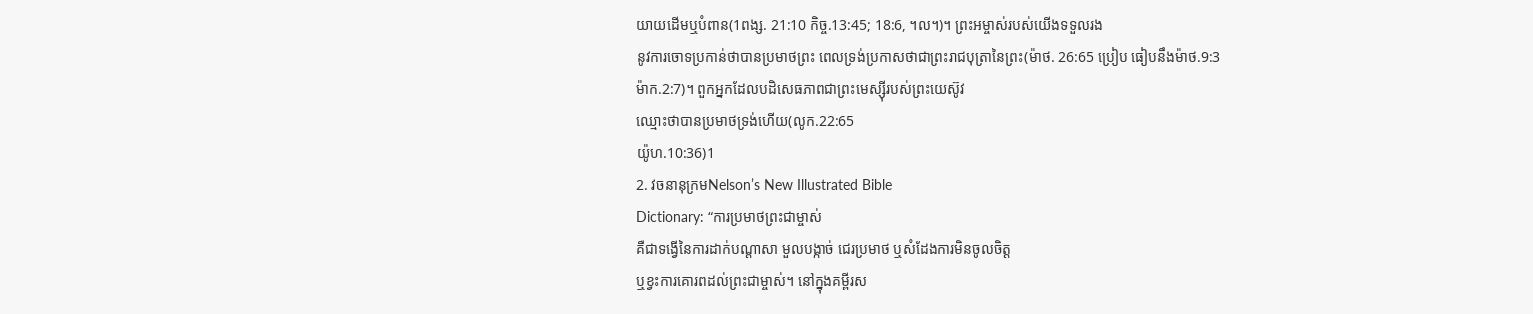យាយដើមឬបំពាន(1ពង្ស. 21:10 កិច្ច.13:45; 18:6, ។ល។)។ ព្រះអម្ចាស់របស់យើងទទួលរង
នូវការចោទប្រកាន់ថាបានប្រមាថព្រះ ពេលទ្រង់ប្រកាសថាជាព្រះរាជបុត្រានៃព្រះ(ម៉ាថ. 26:65 ប្រៀប ធៀបនឹងម៉ាថ.9:3
ម៉ាក.2:7)។ ពួកអ្នកដែលបដិសេធភាពជាព្រះមេស្ស៊ីរបស់ព្រះយេស៊ូវ
ឈ្មោះថាបានប្រមាថទ្រង់ហើយ(លូក.22:65
យ៉ូហ.10:36)1
2. វចនានុក្រមNelson’s New Illustrated Bible
Dictionary: “ការប្រមាថព្រះជាម្ចាស់
គឺជាទង្វើនៃការដាក់បណ្តាសា មួលបង្កាច់ ជេរប្រមាថ ឬសំដែងការមិនចូលចិត្ត
ឬខ្វះការគោរពដល់ព្រះជាម្ចាស់។ នៅក្នុងគម្ពីរស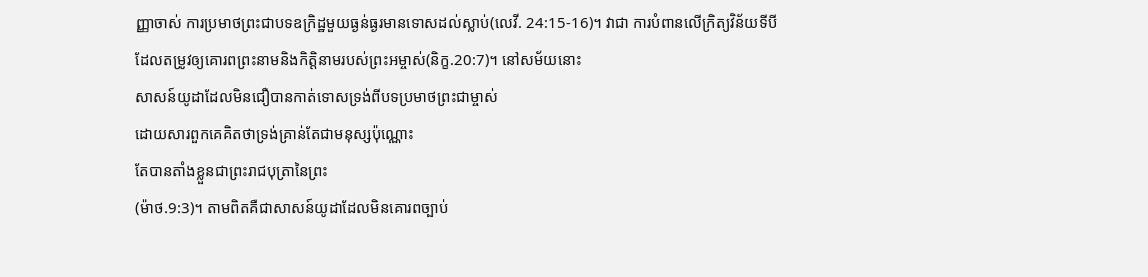ញ្ញាចាស់ ការប្រមាថព្រះជាបទឧក្រិដ្ឋមួយធ្ងន់ធ្ងរមានទោសដល់ស្លាប់(លេវី. 24:15-16)។ វាជា ការបំពានលើក្រិត្យវិន័យទីបី
ដែលតម្រូវឲ្យគោរពព្រះនាមនិងកិត្តិនាមរបស់ព្រះអម្ចាស់(និក្ខ.20:7)។ នៅសម័យនោះ
សាសន៍យូដាដែលមិនជឿបានកាត់ទោសទ្រង់ពីបទប្រមាថព្រះជាម្ចាស់
ដោយសារពួកគេគិតថាទ្រង់គ្រាន់តែជាមនុស្សប៉ុណ្ណោះ
តែបានតាំងខ្លួនជាព្រះរាជបុត្រានៃព្រះ
(ម៉ាថ.9:3)។ តាមពិតគឺជាសាសន៍យូដាដែលមិនគោរពច្បាប់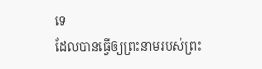ទេ
ដែលបានធ្វើឲ្យព្រះនាមរបស់ព្រះ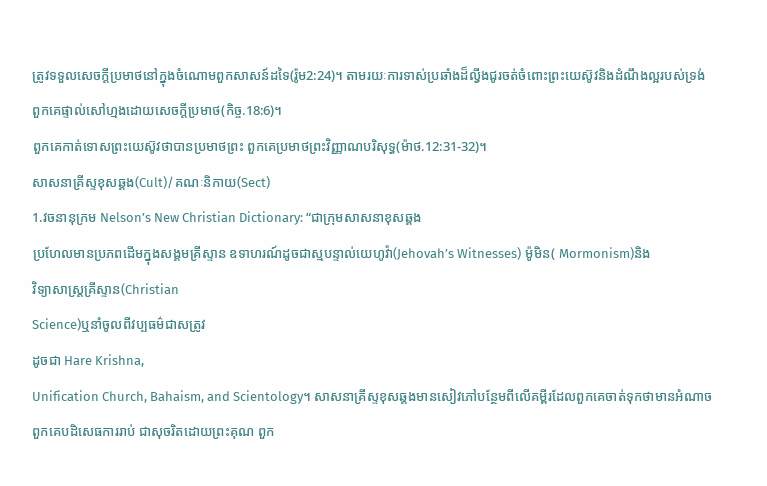ត្រូវទទួលសេចក្តីប្រមាថនៅក្នុងចំណោមពួកសាសន៍ដទៃ(រ៉ូម2:24)។ តាមរយៈការទាស់ប្រឆាំងដ៏ល្វីងជូរចត់ចំពោះព្រះយេស៊ូវនិងដំណឹងល្អរបស់ទ្រង់
ពួកគេផ្ទាល់សៅហ្មងដោយសេចក្តីប្រមាថ(កិច្ច.18:6)។
ពួកគេកាត់ទោសព្រះយេស៊ូវថាបានប្រមាថព្រះ ពួកគេប្រមាថព្រះវិញ្ញាណបរិសុទ្ធ(ម៉ាថ.12:31-32)។
សាសនាគ្រីស្ទខុសឆ្គង(Cult)/គណៈនិកាយ(Sect)
1.វចនានុក្រម Nelson’s New Christian Dictionary: “ជាក្រុមសាសនាខុសឆ្គង
ប្រហែលមានប្រភពដើមក្នុងសង្គមគ្រីស្ទាន ឧទាហរណ៍ដូចជាស្មបន្ទាល់យេហូវ៉ា(Jehovah’s Witnesses) ម៉ូមិន( Mormonism)និង
វិទ្យាសាស្រ្តគ្រីស្ទាន(Christian
Science)ឬនាំចូលពីវប្បធម៌ជាសត្រូវ
ដូចជា Hare Krishna,
Unification Church, Bahaism, and Scientology។ សាសនាគ្រីស្ទខុសឆ្គងមានសៀវភៅបន្ថែមពីលើគម្ពីរដែលពួកគេចាត់ទុកថាមានអំណាច
ពួកគេបដិសេធការរាប់ ជាសុចរិតដោយព្រះគុណ ពួក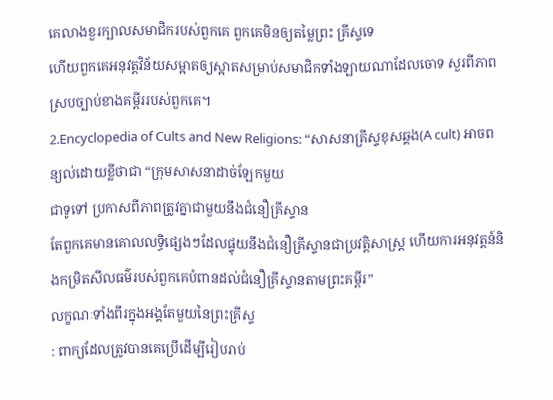គេលាងខួរក្បាលសមាជិករបស់ពួកគេ ពួកគេមិនឲ្យតម្លៃព្រះ គ្រីស្ទទេ
ហើយពួកគេអនុវត្តវិន័យសម្អាតឲ្យស្អាតសម្រាប់សមាជិកទាំងឡាយណាដែលចោទ សួរពីភាពស្របច្បាប់ខាងគម្ពីររបស់ពួកគេ។
2.Encyclopedia of Cults and New Religions: “សាសនាគ្រីស្ទខុសឆ្គង(A cult) អាចពន្យល់ដោយខ្លីថាជា “ក្រុមសាសនាដាច់ឡែកមួយ
ជាទូទៅ ប្រកាសពីភាពត្រូវគ្នាជាមួយនឹងជំនឿគ្រីស្ទាន
តែពួកគេមានគោលលទ្ធិផ្សេងៗដែលផ្ទុយនឹងជំនឿគ្រីស្ទានជាប្រវត្តិសាស្រ្ត ហើយការអនុវត្តន៍និងកម្រិតសីលធម៌របស់ពួកគេបំពានដល់ជំនឿគ្រីស្ទានតាមព្រះគម្ពីរ”
លក្ខណៈទាំងពីរក្នុងអង្គតែមួយនៃព្រះគ្រីស្ទ
: ពាក្យដែលត្រូវបានគេប្រើដើម្បីរៀបរាប់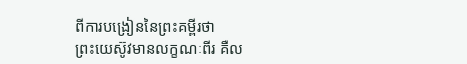ពីការបង្រៀននៃព្រះគម្ពីរថា
ព្រះយេស៊ូវមានលក្ខណៈពីរ គឺល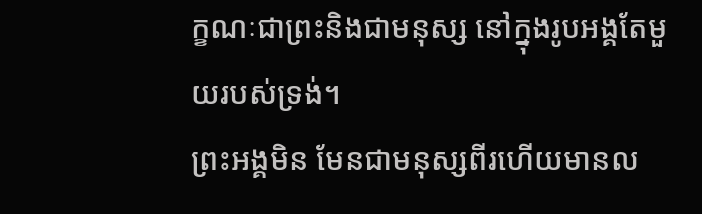ក្ខណៈជាព្រះនិងជាមនុស្ស នៅក្នុងរូបអង្គតែមួយរបស់ទ្រង់។
ព្រះអង្គមិន មែនជាមនុស្សពីរហើយមានល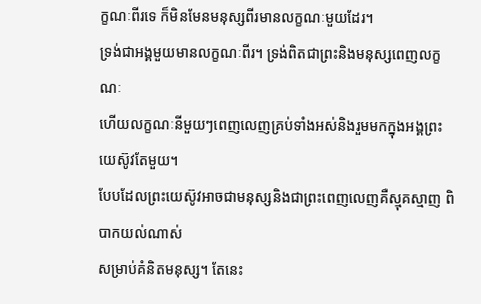ក្ខណៈពីរទេ ក៏មិនមែនមនុស្សពីរមានលក្ខណៈមួយដែរ។
ទ្រង់ជាអង្គមួយមានលក្ខណៈពីរ។ ទ្រង់ពិតជាព្រះនិងមនុស្សពេញលក្ខណៈ
ហើយលក្ខណៈនីមួយៗពេញលេញគ្រប់ទាំងអស់និងរួមមកក្នុងអង្គព្រះយេស៊ូវតែមួយ។
បែបដែលព្រះយេស៊ូវអាចជាមនុស្សនិងជាព្រះពេញលេញគឺស្មុគស្មាញ ពិបាកយល់ណាស់
សម្រាប់គំនិតមនុស្ស។ តែនេះ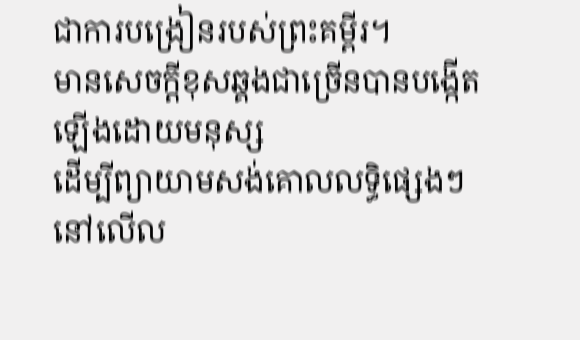ជាការបង្រៀនរបស់ព្រះគម្ពីរ។
មានសេចក្តីខុសឆ្គងជាច្រើនបានបង្កើតឡើងដោយមនុស្ស
ដើម្បីព្យាយាមសង់គោលលទ្ធិផ្សេងៗនៅលើល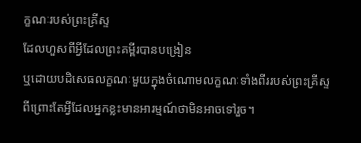ក្ខណៈរបស់ព្រះគ្រីស្ទ
ដែលហួសពីអ្វីដែលព្រះគម្ពីរបានបង្រៀន
ឬដោយបដិសេធលក្ខណៈមួយក្នុងចំណោមលក្ខណៈទាំងពីររបស់ព្រះគ្រីស្ទ
ពីព្រោះតែអ្វីដែលអ្នកខ្លះមានអារម្មណ៍ថាមិនអាចទៅរួច។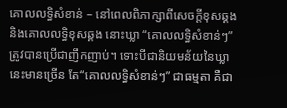គោលលទ្ធិសំខាន់ – នៅពេលពិភាក្សាពីសេចក្តីខុសឆ្គងនិងគោលលទ្ធិខុសឆ្គង នោះឃ្លា “គោលលទ្ធិសំខាន់ៗ” ត្រូវបានប្រើជាញឹកញាប់។ ទោះបីជានិយមន័យនៃឃ្លានេះមានច្រើន តែ“គោលលទ្ធិសំខាន់ៗ” ជាធម្មតា គឺជា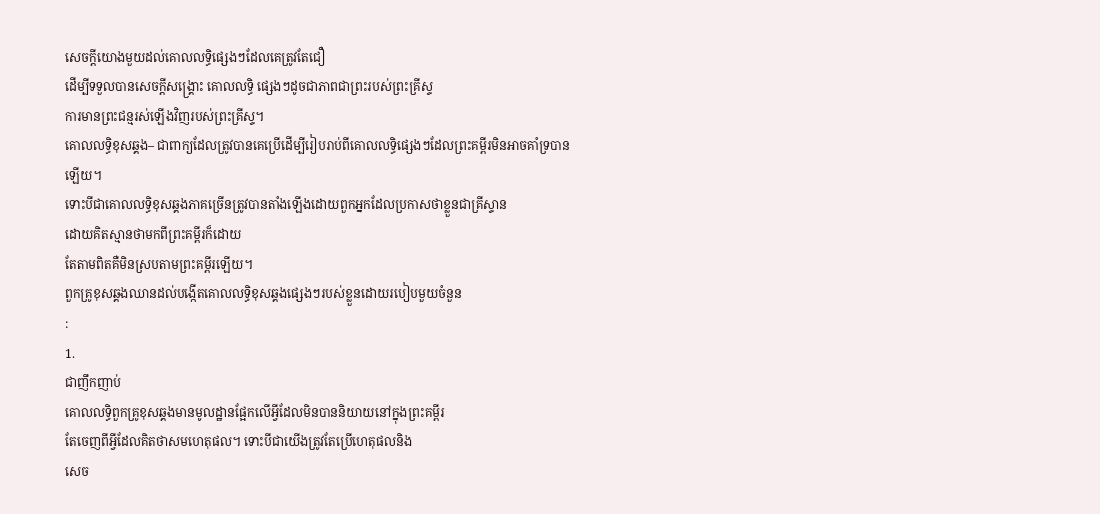សេចក្តីយោងមួយដល់គោលលទ្ធិផ្សេងៗដែលគេត្រូវតែជឿ
ដើម្បីទទួលបានសេចក្តីសង្គ្រោះ គោលលទ្ធិ ផ្សេងៗដូចជាភាពជាព្រះរបស់ព្រះគ្រីស្ទ
ការមានព្រះជន្មរស់ឡើងវិញរបស់ព្រះគ្រីស្ទ។
គោលលទ្ធិខុសឆ្គង– ជាពាក្យដែលត្រូវបានគេប្រើដើម្បីរៀបរាប់ពីគោលលទ្ធិផ្សេងៗដែលព្រះគម្ពីរមិនអាចគាំទ្របានឡើយ។
ទោះបីជាគោលលទ្ធិខុសឆ្គងភាគច្រើនត្រូវបានតាំងឡើងដោយពួកអ្នកដែលប្រកាសថាខ្លួនជាគ្រីស្ទាន
ដោយគិតស្មានថាមកពីព្រះគម្ពីរក៏ដោយ
តែតាមពិតគឺមិនស្របតាមព្រះគម្ពីរឡើយ។
ពួកគ្រូខុសឆ្គងឈានដល់បង្កើតគោលលទ្ធិខុសឆ្គងផ្សេងៗរបស់ខ្លួនដោយរបៀបមួយចំនួន
:
1.
ជាញឹកញាប់
គោលលទ្ធិពួកគ្រូខុសឆ្គងមានមូលដ្ឋានផ្អែកលើអ្វីដែលមិនបាននិយាយនៅក្នុងព្រះគម្ពីរ
តែចេញពីអ្វីដែលគិតថាសមហេតុផល។ ទោះបីជាយើងត្រូវតែប្រើហេតុផលនិង
សេច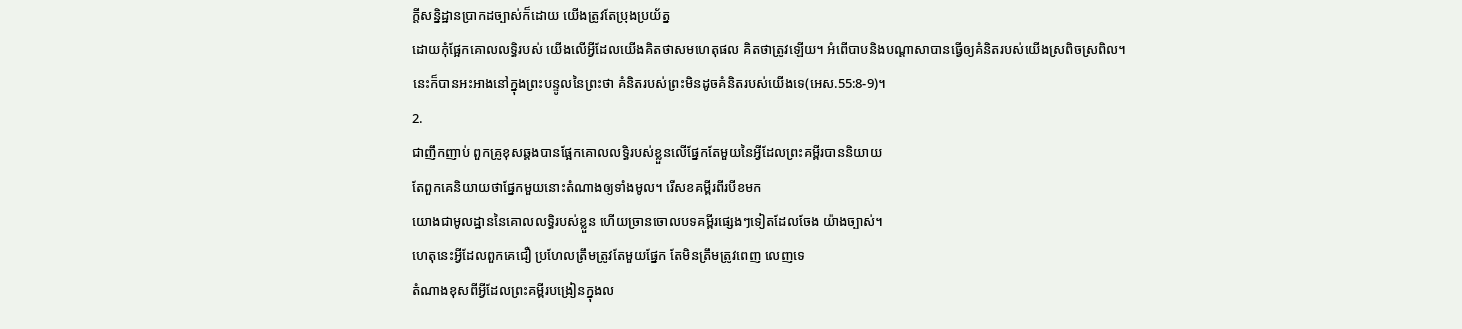ក្តីសន្និដ្ឋានប្រាកដច្បាស់ក៏ដោយ យើងត្រូវតែប្រុងប្រយ័ត្ន
ដោយកុំផ្អែកគោលលទ្ធិរបស់ យើងលើអ្វីដែលយើងគិតថាសមហេតុផល គិតថាត្រូវឡើយ។ អំពើបាបនិងបណ្តាសាបានធ្វើឲ្យគំនិតរបស់យើងស្រពិចស្រពិល។
នេះក៏បានអះអាងនៅក្នុងព្រះបន្ទូលនៃព្រះថា គំនិតរបស់ព្រះមិនដូចគំនិតរបស់យើងទេ(អេស.55:8-9)។
2.
ជាញឹកញាប់ ពួកគ្រូខុសឆ្គងបានផ្អែកគោលលទ្ធិរបស់ខ្លួនលើផ្នែកតែមួយនៃអ្វីដែលព្រះគម្ពីរបាននិយាយ
តែពួកគេនិយាយថាផ្នែកមួយនោះតំណាងឲ្យទាំងមូល។ រើសខគម្ពីរពីរបីខមក
យោងជាមូលដ្ឋាននៃគោលលទ្ធិរបស់ខ្លួន ហើយច្រានចោលបទគម្ពីរផ្សេងៗទៀតដែលចែង យ៉ាងច្បាស់។
ហេតុនេះអ្វីដែលពួកគេជឿ ប្រហែលត្រឹមត្រូវតែមួយផ្នែក តែមិនត្រឹមត្រូវពេញ លេញទេ
តំណាងខុសពីអ្វីដែលព្រះគម្ពីរបង្រៀនក្នុងល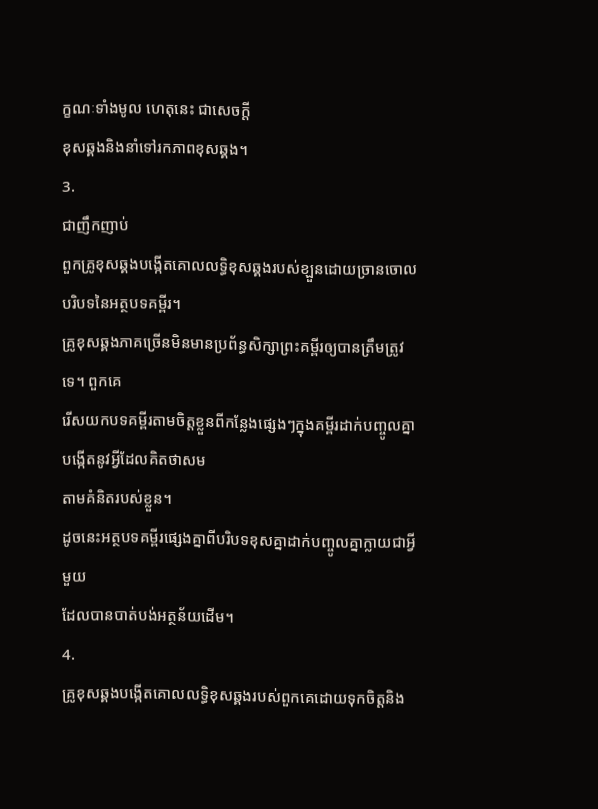ក្ខណៈទាំងមូល ហេតុនេះ ជាសេចក្តី
ខុសឆ្គងនិងនាំទៅរកភាពខុសឆ្គង។
3.
ជាញឹកញាប់
ពួកគ្រូខុសឆ្គងបង្កើតគោលលទ្ធិខុសឆ្គងរបស់ខ្ឡួនដោយច្រានចោលបរិបទនៃអត្ថបទគម្ពីរ។
គ្រូខុសឆ្គងភាគច្រើនមិនមានប្រព័ន្ធសិក្សាព្រះគម្ពីរឲ្យបានត្រឹមត្រូវទេ។ ពួកគេ
រើសយកបទគម្ពីរតាមចិត្តខ្លួនពីកន្លែងផ្សេងៗក្នុងគម្ពីរដាក់បញ្ចូលគ្នាបង្កើតនូវអ្វីដែលគិតថាសម
តាមគំនិតរបស់ខ្លួន។
ដូចនេះអត្ថបទគម្ពីរផ្សេងគ្នាពីបរិបទខុសគ្នាដាក់បញ្ចូលគ្នាក្លាយជាអ្វីមួយ
ដែលបានបាត់បង់អត្ថន័យដើម។
4.
គ្រូខុសឆ្គងបង្កើតគោលលទ្ធិខុសឆ្គងរបស់ពួកគេដោយទុកចិត្តនិង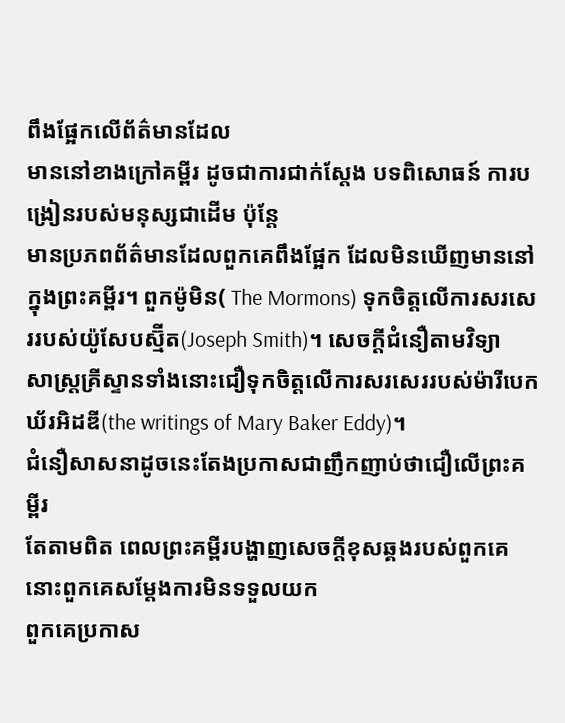ពឹងផ្អែកលើព័ត៌មានដែល
មាននៅខាងក្រៅគម្ពីរ ដូចជាការជាក់ស្តែង បទពិសោធន៍ ការបង្រៀនរបស់មនុស្សជាដើម ប៉ុន្តែ
មានប្រភពព័ត៌មានដែលពួកគេពឹងផ្អែក ដែលមិនឃើញមាននៅក្នុងព្រះគម្ពីរ។ ពួកម៉ូមិន( The Mormons) ទុកចិត្តលើការសរសេររបស់យ៉ូសែបស្ម៊ីត(Joseph Smith)។ សេចក្តីជំនឿតាមវិទ្យា
សាស្រ្តគ្រីស្ទានទាំងនោះជឿទុកចិត្តលើការសរសេររបស់ម៉ារីបេកឃ័រអិដឌី(the writings of Mary Baker Eddy)។
ជំនឿសាសនាដូចនេះតែងប្រកាសជាញឹកញាប់ថាជឿលើព្រះគម្ពីរ
តែតាមពិត ពេលព្រះគម្ពីរបង្ហាញសេចក្តីខុសឆ្គងរបស់ពួកគេ
នោះពួកគេសម្តែងការមិនទទួលយក
ពួកគេប្រកាស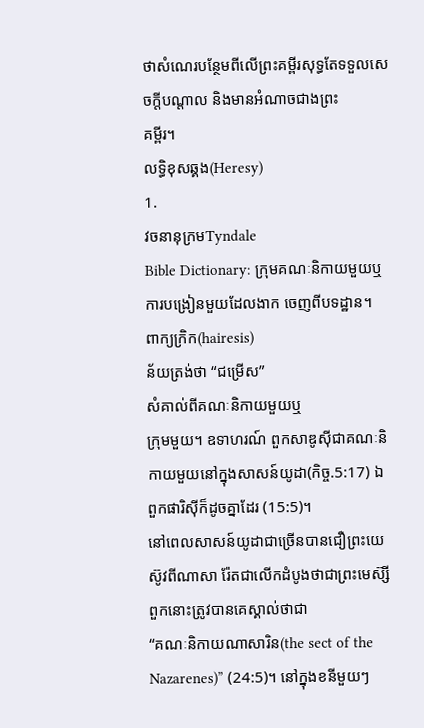ថាសំណេរបន្ថែមពីលើព្រះគម្ពីរសុទ្ធតែទទួលសេចក្តីបណ្តាល និងមានអំណាចជាងព្រះ
គម្ពីរ។
លទ្ធិខុសឆ្គង(Heresy)
1.
វចនានុក្រមTyndale
Bible Dictionary: ក្រុមគណៈនិកាយមួយឬការបង្រៀនមួយដែលងាក ចេញពីបទដ្ឋាន។
ពាក្យក្រិក(hairesis)
ន័យត្រង់ថា “ជម្រើស”
សំគាល់ពីគណៈនិកាយមួយឬ
ក្រុមមួយ។ ឧទាហរណ៍ ពួកសាឌូស៊ីជាគណៈនិកាយមួយនៅក្នុងសាសន៍យូដា(កិច្ច.5:17) ឯ ពួកផារិស៊ីក៏ដូចគ្នាដែរ (15:5)។
នៅពេលសាសន៍យូដាជាច្រើនបានជឿព្រះយេស៊ូវពីណាសា រ៉ែតជាលើកដំបូងថាជាព្រះមេស៊្សី
ពួកនោះត្រូវបានគេស្គាល់ថាជា
“គណៈនិកាយណាសារិន(the sect of the Nazarenes)” (24:5)។ នៅក្នុងខនីមួយៗ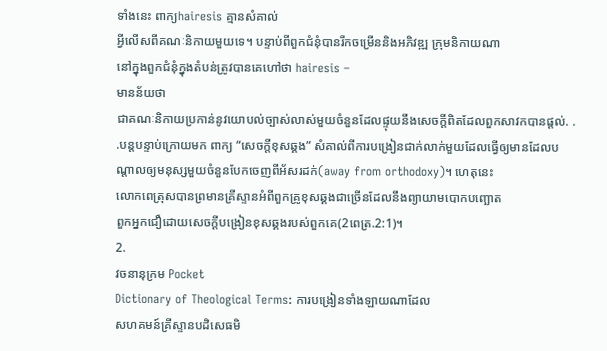ទាំងនេះ ពាក្យhairesis គ្មានសំគាល់
អ្វីលើសពីគណៈនិកាយមួយទេ។ បន្ទាប់ពីពួកជំនុំបានរីកចម្រើននិងអភិវឌ្ឍ ក្រុមនិកាយណា
នៅក្នុងពួកជំនុំក្នុងតំបន់ត្រូវបានគេហៅថា hairesis –
មានន័យថា
ជាគណៈនិកាយប្រកាន់នូវយោបល់ច្បាស់លាស់មួយចំនួនដែលផ្ទុយនឹងសេចក្តីពិតដែលពួកសាវកបានផ្តល់. . .បន្តបន្ទាប់ក្រោយមក ពាក្យ “សេចក្តីខុសឆ្គង” សំគាល់ពីការបង្រៀនជាក់លាក់មួយដែលធ្វើឲ្យមានដែលបណ្តាលឲ្យមនុស្សមួយចំនួនបែកចេញពីអ័សរដក់(away from orthodoxy)។ ហេតុនេះ
លោកពេត្រុសបានព្រមានគ្រីស្ទានអំពីពួកគ្រូខុសឆ្គងជាច្រើនដែលនឹងព្យាយាមបោកបញ្ឆោត
ពួកអ្នកជឿដោយសេចក្តីបង្រៀនខុសឆ្គងរបស់ពួកគេ(2ពេត្រ.2:1)។
2.
វចនានុក្រម Pocket
Dictionary of Theological Terms: ការបង្រៀនទាំងឡាយណាដែល
សហគមន៍គ្រីស្ទានបដិសេធមិ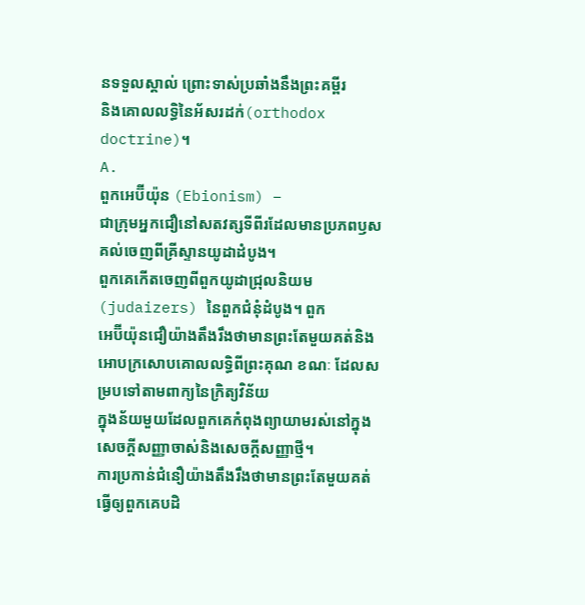នទទួលស្គាល់ ព្រោះទាស់ប្រឆាំងនឹងព្រះគម្ពីរ
និងគោលលទ្ធិនៃអ័សរដក់(orthodox
doctrine)។
A.
ពួកអេប៊ីយ៉ុន (Ebionism) –
ជាក្រុមអ្នកជឿនៅសតវត្សទីពីរដែលមានប្រភពឫសគល់ចេញពីគ្រីស្ទានយូដាដំបូង។
ពួកគេកើតចេញពីពួកយូដាជ្រុលនិយម(judaizers) នៃពួកជំនុំដំបូង។ ពួក
អេប៊ីយ៉ុនជឿយ៉ាងតឹងរឹងថាមានព្រះតែមួយគត់និងអោបក្រសោបគោលលទ្ធិពីព្រះគុណ ខណៈ ដែលសម្របទៅតាមពាក្យនៃក្រិត្យវិន័យ
ក្នុងន័យមួយដែលពួកគេកំពុងព្យាយាមរស់នៅក្នុង សេចក្តីសញ្ញាចាស់និងសេចក្តីសញ្ញាថ្មី។
ការប្រកាន់ជំនឿយ៉ាងតឹងរឹងថាមានព្រះតែមួយគត់
ធ្វើឲ្យពួកគេបដិ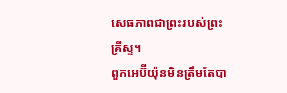សេធភាពជាព្រះរបស់ព្រះគ្រីស្ទ។
ពួកអេប៊ីយ៉ុនមិនត្រឹមតែបា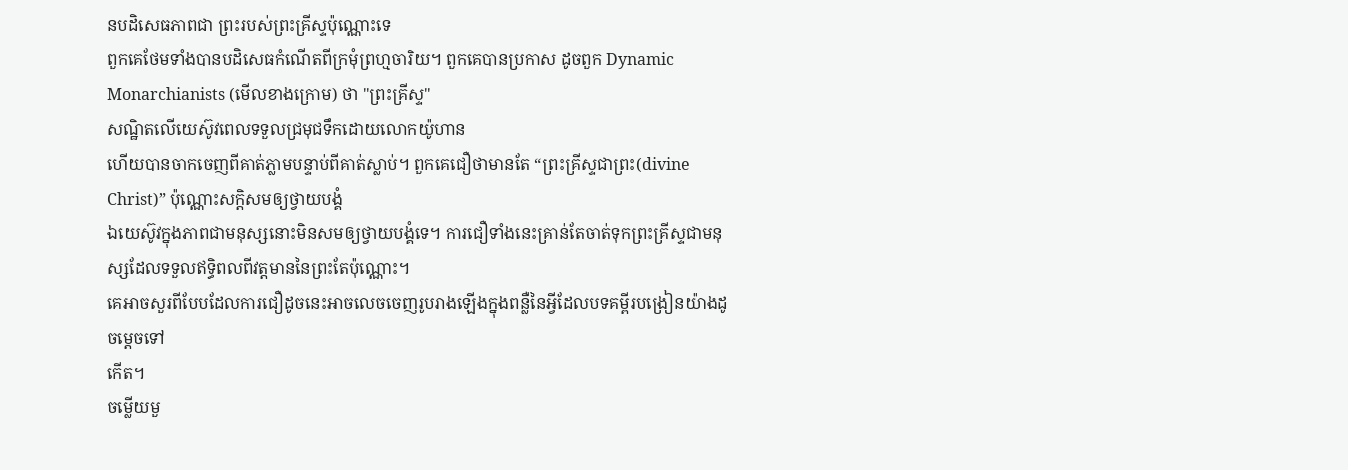នបដិសេធភាពជា ព្រះរបស់ព្រះគ្រីស្ទប៉ុណ្ណោះទេ
ពួកគេថែមទាំងបានបដិសេធកំណើតពីក្រមុំព្រហ្មចារិយ។ ពួកគេបានប្រកាស ដូចពួក Dynamic Monarchianists (មើលខាងក្រោម) ថា "ព្រះគ្រីស្ទ"
សណ្ឋិតលើយេស៊ូវពេលទទួលជ្រមុជទឹកដោយលោកយ៉ូហាន
ហើយបានចាកចេញពីគាត់ភ្លាមបន្ទាប់ពីគាត់ស្លាប់។ ពួកគេជឿថាមានតែ “ព្រះគ្រីស្ទជាព្រះ(divine
Christ)” ប៉ុណ្ណោះសក្តិសមឲ្យថ្វាយបង្គំ
ឯយេស៊ូវក្នុងភាពជាមនុស្សនោះមិនសមឲ្យថ្វាយបង្គំទេ។ ការជឿទាំងនេះគ្រាន់តែចាត់ទុកព្រះគ្រីស្ទជាមនុស្សដែលទទួលឥទ្ធិពលពីវត្តមាននៃព្រះតែប៉ុណ្ណោះ។
គេអាចសួរពីបែបដែលការជឿដូចនេះអាចលេចចេញរូបរាងឡើងក្នុងពន្លឺនៃអ្វីដែលបទគម្ពីរបង្រៀនយ៉ាងដូចម្តេចទៅ
កើត។
ចម្លើយមួ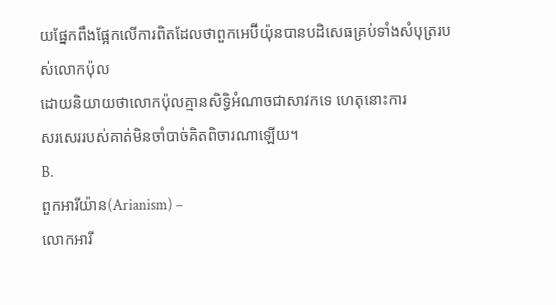យផ្នែកពឹងផ្អែកលើការពិតដែលថាពួកអេប៊ីយ៉ុនបានបដិសេធគ្រប់ទាំងសំបុត្ររបស់លោកប៉ុល
ដោយនិយាយថាលោកប៉ុលគ្មានសិទ្ធិអំណាចជាសាវកទេ ហេតុនោះការ
សរសេររបស់គាត់មិនចាំបាច់គិតពិចារណាឡើយ។
B.
ពួកអារីយ៉ាន(Arianism) –
លោកអារី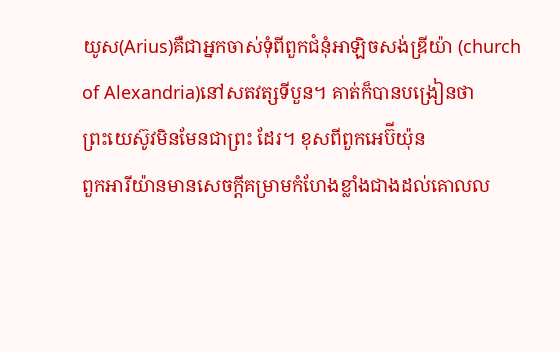យូស(Arius)គឺជាអ្នកចាស់ទុំពីពួកជំនុំអាឡិចសង់ឌ្រីយ៉ា (church of Alexandria)នៅសតវត្សទីបួន។ គាត់ក៏បានបង្រៀនថា
ព្រះយេស៊ូវមិនមែនជាព្រះ ដែរ។ ខុសពីពួកអេប៊ីយ៉ុន
ពួកអារីយ៉ានមានសេចក្តីគម្រាមកំហែងខ្លាំងជាងដល់គោលល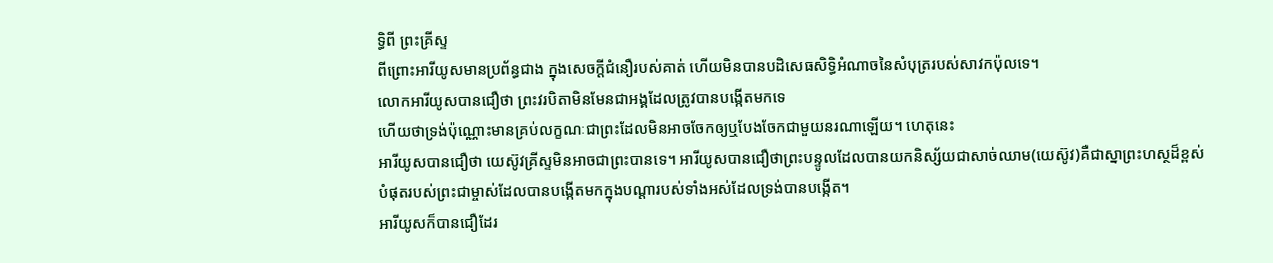ទ្ធិពី ព្រះគ្រីស្ទ
ពីព្រោះអារីយូសមានប្រព័ន្ធជាង ក្នុងសេចក្តីជំនឿរបស់គាត់ ហើយមិនបានបដិសេធសិទ្ធិអំណាចនៃសំបុត្ររបស់សាវកប៉ុលទេ។
លោកអារីយូសបានជឿថា ព្រះវរបិតាមិនមែនជាអង្គដែលត្រូវបានបង្កើតមកទេ
ហើយថាទ្រង់ប៉ុណ្ណោះមានគ្រប់លក្ខណៈជាព្រះដែលមិនអាចចែកឲ្យឬបែងចែកជាមួយនរណាឡើយ។ ហេតុនេះ
អារីយូសបានជឿថា យេស៊ូវគ្រីស្ទមិនអាចជាព្រះបានទេ។ អារីយូសបានជឿថាព្រះបន្ទូលដែលបានយកនិស្ស័យជាសាច់ឈាម(យេស៊ូវ)គឺជាស្នាព្រះហស្ថដ៏ខ្ពស់បំផុតរបស់ព្រះជាម្ចាស់ដែលបានបង្កើតមកក្នុងបណ្តារបស់ទាំងអស់ដែលទ្រង់បានបង្កើត។
អារីយូសក៏បានជឿដែរ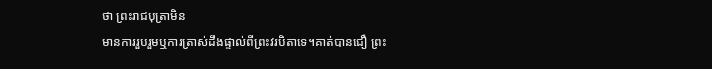ថា ព្រះរាជបុត្រាមិន
មានការរួបរួមឬការត្រាស់ដឹងផ្ទាល់ពីព្រះវរបិតាទេ។គាត់បានជឿ ព្រះ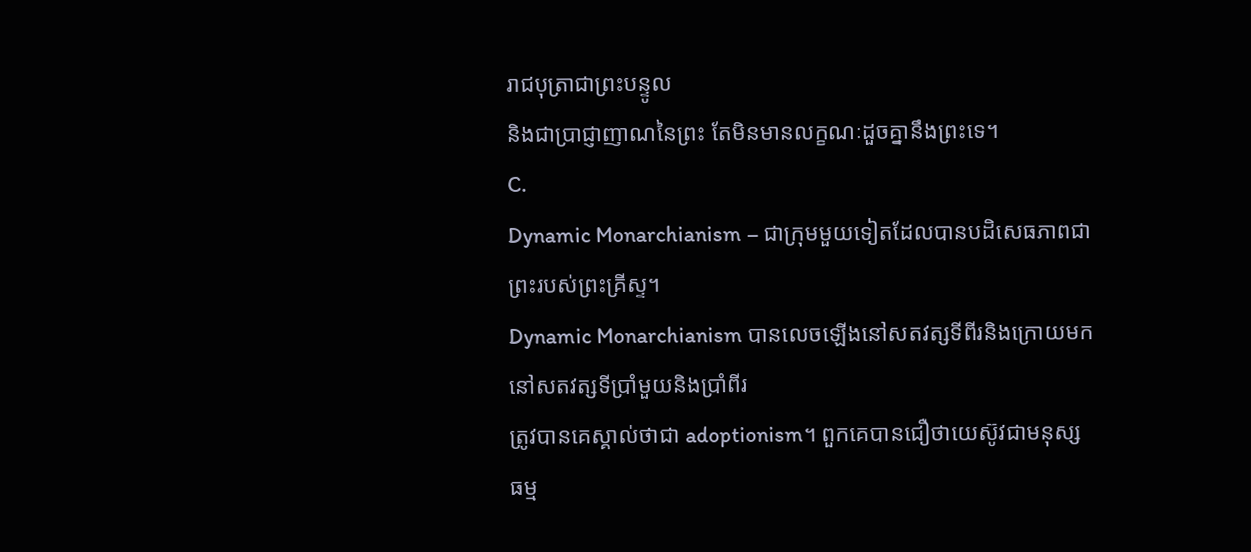រាជបុត្រាជាព្រះបន្ទូល
និងជាប្រាជ្ញាញាណនៃព្រះ តែមិនមានលក្ខណៈដួចគ្នានឹងព្រះទេ។
C.
Dynamic Monarchianism – ជាក្រុមមួយទៀតដែលបានបដិសេធភាពជាព្រះរបស់ព្រះគ្រីស្ទ។
Dynamic Monarchianism បានលេចឡើងនៅសតវត្សទីពីរនិងក្រោយមកនៅសតវត្សទីប្រាំមួយនិងប្រាំពីរ
ត្រូវបានគេស្គាល់ថាជា adoptionism។ ពួកគេបានជឿថាយេស៊ូវជាមនុស្ស ធម្ម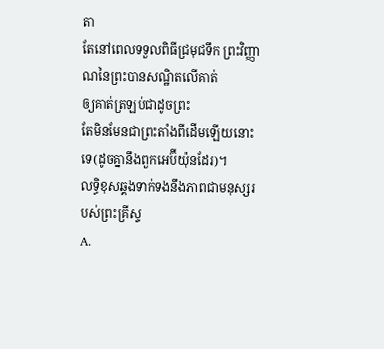តា
តែនៅពេលទទួលពិធីជ្រមុជទឹក ព្រះវិញ្ញាណនៃព្រះបានសណ្ឋិតលើគាត់
ឲ្យគាត់ត្រឡប់ជាដូចព្រះ
តែមិនមែនជាព្រះតាំងពីដើមឡើយនោះទេ(ដូចគ្នានឹងពួកអេប៊ីយ៉ុនដែរ)។
លទ្ធិខុសឆ្គងទាក់ទងនឹងភាពជាមនុស្សរបស់ព្រះគ្រីស្ទ
A.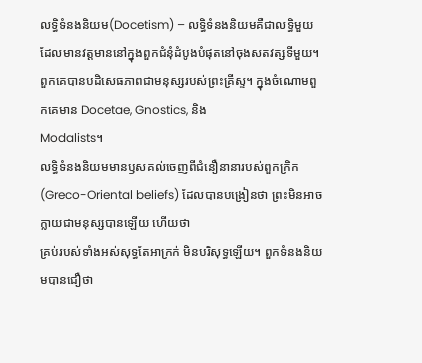លទ្ធិទំនងនិយម(Docetism) – លទ្ធិទំនងនិយមគឺជាលទ្ធិមួយដែលមានវត្តមាននៅក្នុងពួកជំនុំដំបូងបំផុតនៅចុងសតវត្សទីមួយ។
ពួកគេបានបដិសេធភាពជាមនុស្សរបស់ព្រះគ្រីស្ទ។ ក្នុងចំណោមពួកគេមាន Docetae, Gnostics, និង
Modalists។
លទ្ធិទំនងនិយមមានឫសគល់ចេញពីជំនឿនានារបស់ពួកក្រិក(Greco-Oriental beliefs) ដែលបានបង្រៀនថា ព្រះមិនអាចក្លាយជាមនុស្សបានឡើយ ហើយថា
គ្រប់របស់ទាំងអស់សុទ្ធតែអាក្រក់ មិនបរិសុទ្ធឡើយ។ ពួកទំនងនិយមបានជឿថា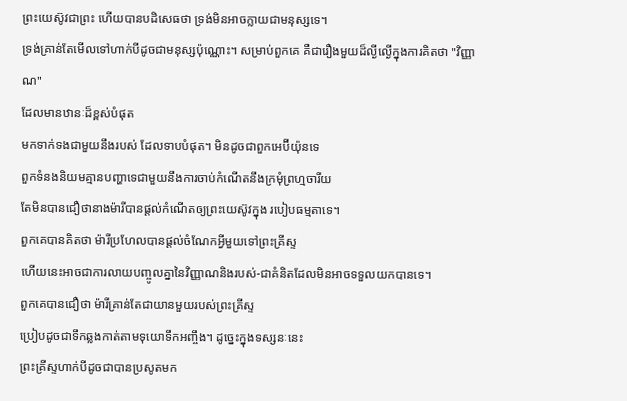ព្រះយេស៊ូវជាព្រះ ហើយបានបដិសេធថា ទ្រង់មិនអាចក្លាយជាមនុស្សទេ។
ទ្រង់គ្រាន់តែមើលទៅហាក់បីដូចជាមនុស្សប៉ុណ្ណោះ។ សម្រាប់ពួកគេ គឺជារឿងមួយដ៏ល្ងីល្ងើក្នុងការគិតថា "វិញ្ញាណ"
ដែលមានឋានៈដ៏ខ្ពស់បំផុត
មកទាក់ទងជាមួយនឹងរបស់ ដែលទាបបំផុត។ មិនដូចជាពួកអេប៊ីយ៉ុនទេ
ពួកទំនងនិយមគ្មានបញ្ហាទេជាមួយនឹងការចាប់កំណើតនឹងក្រមុំព្រហ្មចារីយ
តែមិនបានជឿថានាងម៉ារីបានផ្តល់កំណើតឲ្យព្រះយេស៊ូវក្នុង របៀបធម្មតាទេ។
ពួកគេបានគិតថា ម៉ារីប្រហែលបានផ្តល់ចំណែកអ្វីមួយទៅព្រះគ្រីស្ទ
ហើយនេះអាចជាការលាយបញ្ចូលគ្នានៃវិញ្ញាណនិងរបស់-ជាគំនិតដែលមិនអាចទទួលយកបានទេ។
ពួកគេបានជឿថា ម៉ារីគ្រាន់តែជាយានមួយរបស់ព្រះគ្រីស្ទ
ប្រៀបដូចជាទឹកឆ្លងកាត់តាមទុយោទឹកអញ្ចឹង។ ដូច្នេះក្នុងទស្សនៈនេះ
ព្រះគ្រីស្ទហាក់បីដូចជាបានប្រសូតមក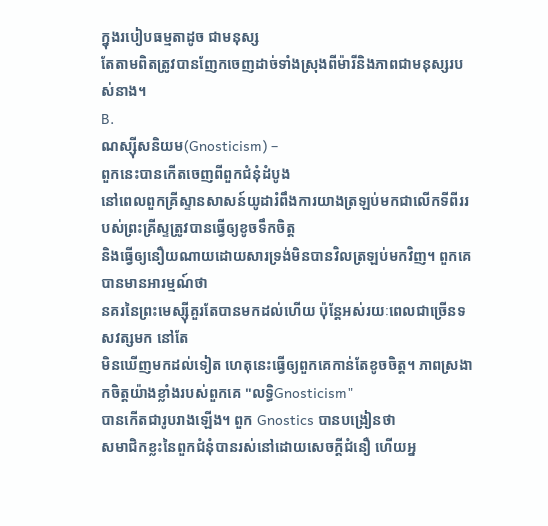ក្នុងរបៀបធម្មតាដូច ជាមនុស្ស
តែតាមពិតត្រូវបានញែកចេញដាច់ទាំងស្រុងពីម៉ារីនិងភាពជាមនុស្សរបស់នាង។
B.
ណស្ស៊ីសនិយម(Gnosticism) –
ពួកនេះបានកើតចេញពីពួកជំនុំដំបូង
នៅពេលពួកគ្រីស្ទានសាសន៍យូដារំពឹងការយាងត្រឡប់មកជាលើកទីពីររបស់ព្រះគ្រីស្ទត្រូវបានធ្វើឲ្យខូចទឹកចិត្ត
និងធ្វើឲ្យនឿយណាយដោយសារទ្រង់មិនបានវិលត្រឡប់មកវិញ។ ពួកគេបានមានអារម្មណ៍ថា
នគរនៃព្រះមេស្ស៊ីគួរតែបានមកដល់ហើយ ប៉ុន្តែអស់រយៈពេលជាច្រើនទសវត្សមក នៅតែ
មិនឃើញមកដល់ទៀត ហេតុនេះធ្វើឲ្យពួកគេកាន់តែខូចចិត្ត។ ភាពស្រងាកចិត្តយ៉ាងខ្លាំងរបស់ពួកគេ "លទ្ធិGnosticism"
បានកើតជារូបរាងឡើង។ ពួក Gnostics បានបង្រៀនថា
សមាជិកខ្លះនៃពួកជំនុំបានរស់នៅដោយសេចក្តីជំនឿ ហើយអ្ន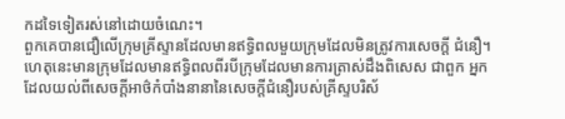កដទៃទៀតរស់នៅដោយចំណេះ។
ពួកគេបានជឿលើក្រុមគ្រីស្ទានដែលមានឥទ្ធិពលមួយក្រុមដែលមិនត្រូវការសេចក្តី ជំនឿ។
ហេតុនេះមានក្រុមដែលមានឥទ្ធិពលពីរបីក្រុមដែលមានការត្រាស់ដឹងពិសេស ជាពួក អ្នកដែលយល់ពីសេចក្តីអាថ៌កំបាំងនានានៃសេចក្តីជំនឿរបស់គ្រីស្ទបរិស័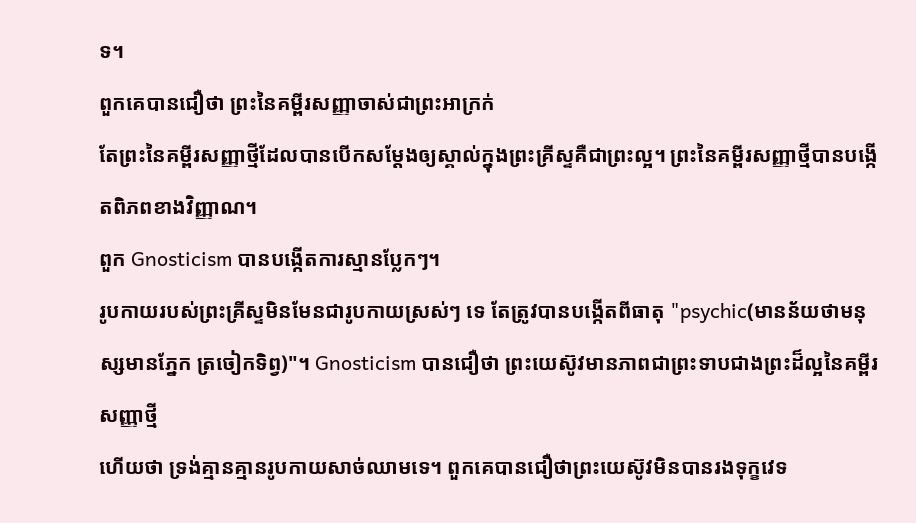ទ។
ពួកគេបានជឿថា ព្រះនៃគម្ពីរសញ្ញាចាស់ជាព្រះអាក្រក់
តែព្រះនៃគម្ពីរសញ្ញាថ្មីដែលបានបើកសម្តែងឲ្យស្គាល់ក្នុងព្រះគ្រីស្ទគឺជាព្រះល្អ។ ព្រះនៃគម្ពីរសញ្ញាថ្មីបានបង្កើតពិភពខាងវិញ្ញាណ។
ពួក Gnosticism បានបង្កើតការស្មានប្លែកៗ។
រូបកាយរបស់ព្រះគ្រីស្ទមិនមែនជារូបកាយស្រស់ៗ ទេ តែត្រូវបានបង្កើតពីធាតុ "psychic(មានន័យថាមនុស្សមានភ្នែក ត្រចៀកទិព្វ)"។ Gnosticism បានជឿថា ព្រះយេស៊ូវមានភាពជាព្រះទាបជាងព្រះដ៏ល្អនៃគម្ពីរសញ្ញាថ្មី
ហើយថា ទ្រង់គ្មានគ្មានរូបកាយសាច់ឈាមទេ។ ពួកគេបានជឿថាព្រះយេស៊ូវមិនបានរងទុក្ខវេទ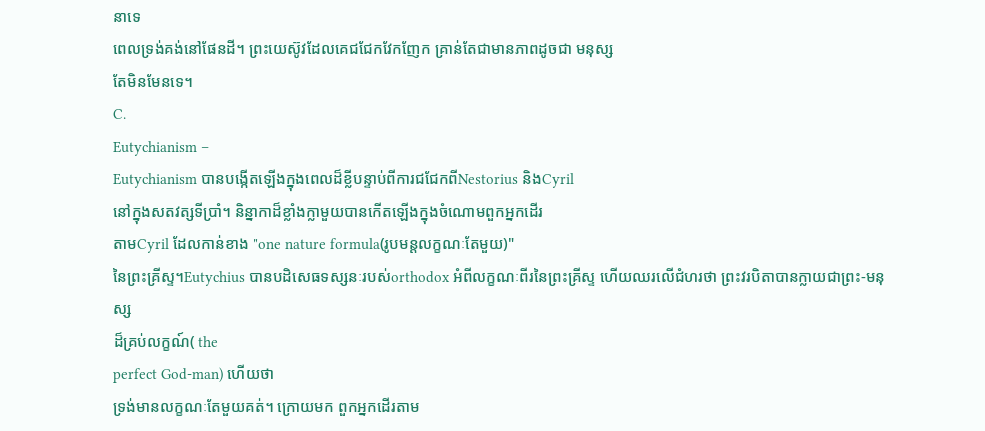នាទេ
ពេលទ្រង់គង់នៅផែនដី។ ព្រះយេស៊ូវដែលគេជជែកវែកញែក គ្រាន់តែជាមានភាពដូចជា មនុស្ស
តែមិនមែនទេ។
C.
Eutychianism –
Eutychianism បានបង្កើតឡើងក្នុងពេលដ៏ខ្លីបន្ទាប់ពីការជជែកពីNestorius និងCyril
នៅក្នុងសតវត្សទីប្រាំ។ និន្នាកាដ៏ខ្លាំងក្លាមួយបានកើតឡើងក្នុងចំណោមពួកអ្នកដើរ
តាមCyril ដែលកាន់ខាង "one nature formula(រូបមន្តលក្ខណៈតែមួយ)"
នៃព្រះគ្រីស្ទ។Eutychius បានបដិសេធទស្សនៈរបស់orthodox អំពីលក្ខណៈពីរនៃព្រះគ្រីស្ទ ហើយឈរលើជំហរថា ព្រះវរបិតាបានក្លាយជាព្រះ-មនុស្ស
ដ៏គ្រប់លក្ខណ៍( the
perfect God-man) ហើយថា
ទ្រង់មានលក្ខណៈតែមួយគត់។ ក្រោយមក ពួកអ្នកដើរតាម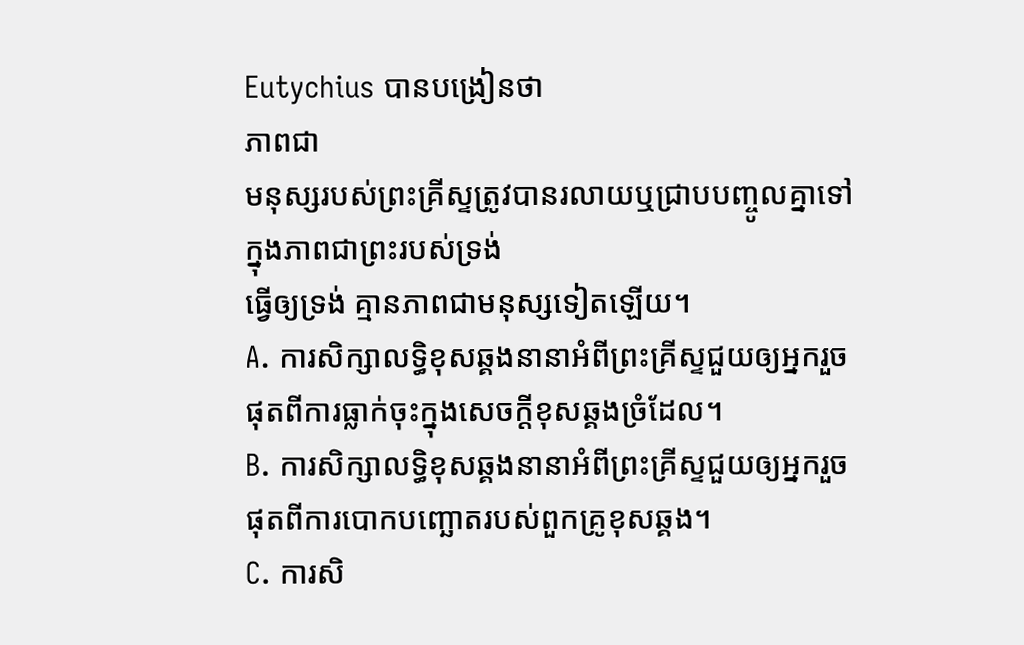Eutychius បានបង្រៀនថា
ភាពជា
មនុស្សរបស់ព្រះគ្រីស្ទត្រូវបានរលាយឬជ្រាបបញ្ចូលគ្នាទៅក្នុងភាពជាព្រះរបស់ទ្រង់
ធ្វើឲ្យទ្រង់ គ្មានភាពជាមនុស្សទៀតឡើយ។
A. ការសិក្សាលទ្ធិខុសឆ្គងនានាអំពីព្រះគ្រីស្ទជួយឲ្យអ្នករួចផុតពីការធ្លាក់ចុះក្នុងសេចក្តីខុសឆ្គងច្រំដែល។
B. ការសិក្សាលទ្ធិខុសឆ្គងនានាអំពីព្រះគ្រីស្ទជួយឲ្យអ្នករួចផុតពីការបោកបញ្ឆោតរបស់ពួកគ្រូខុសឆ្គង។
C. ការសិ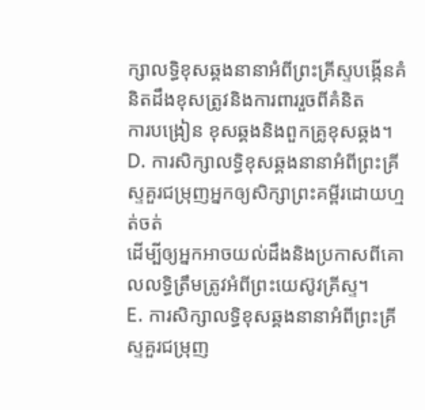ក្សាលទ្ធិខុសឆ្គងនានាអំពីព្រះគ្រីស្ទបង្កើនគំនិតដឹងខុសត្រូវនិងការពាររួចពីគំនិត
ការបង្រៀន ខុសឆ្គងនិងពួកគ្រូខុសឆ្គង។
D. ការសិក្សាលទ្ធិខុសឆ្គងនានាអំពីព្រះគ្រីស្ទគួរជម្រុញអ្នកឲ្យសិក្សាព្រះគម្ពីរដោយហ្មត់ចត់
ដើម្បីឲ្យអ្នកអាចយល់ដឹងនិងប្រកាសពីគោលលទ្ធិត្រឹមត្រូវអំពីព្រះយេស៊ូវគ្រីស្ទ។
E. ការសិក្សាលទ្ធិខុសឆ្គងនានាអំពីព្រះគ្រីស្ទគួរជម្រុញ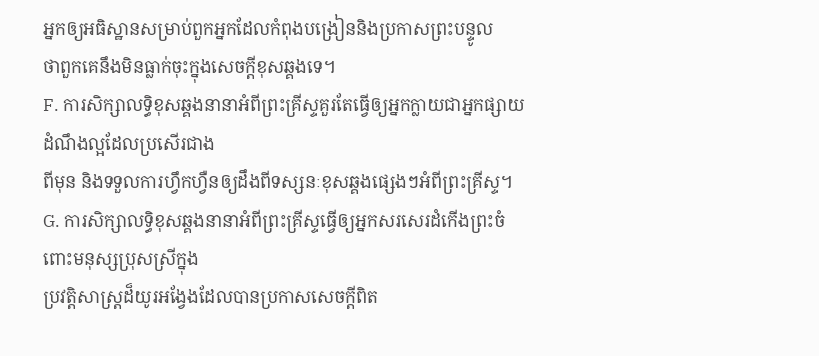អ្នកឲ្យអធិស្ឋានសម្រាប់ពួកអ្នកដែលកំពុងបង្រៀននិងប្រកាសព្រះបន្ទូល
ថាពួកគេនឹងមិនធ្លាក់ចុះក្នុងសេចក្តីខុសឆ្គងទេ។
F. ការសិក្សាលទ្ធិខុសឆ្គងនានាអំពីព្រះគ្រីស្ទគួរតែធ្វើឲ្យអ្នកក្លាយជាអ្នកផ្សាយដំណឹងល្អដែលប្រសើរជាង
ពីមុន និងទទួលការហ្វឹកហ្វឺនឲ្យដឹងពីទស្សនៈខុសឆ្គងផ្សេងៗអំពីព្រះគ្រីស្ទ។
G. ការសិក្សាលទ្ធិខុសឆ្គងនានាអំពីព្រះគ្រីស្ទធ្វើឲ្យអ្នកសរសេរដំកើងព្រះចំពោះមនុស្សប្រុសស្រីក្នុង
ប្រវត្តិសាស្រ្តដ៏យូរអង្វែងដែលបានប្រកាសសេចក្តីពិត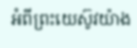អំពីព្រះយេស៊ូវយ៉ាង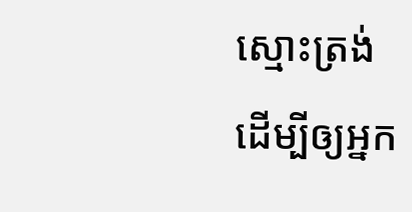ស្មោះត្រង់
ដើម្បីឲ្យអ្នក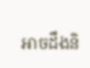អាចដឹងនិ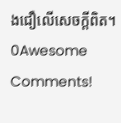ងជឿលើសេចក្តីពិត។
0Awesome Comments!